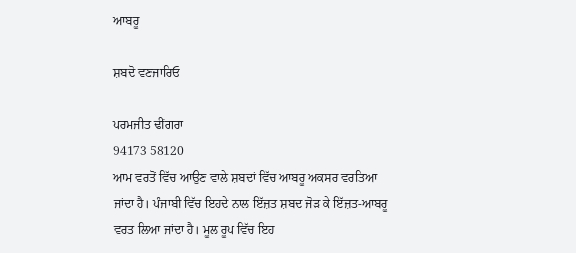ਆਬਰੂ

ਸ਼ਬਦੋ ਵਣਜਾਰਿਓ

ਪਰਮਜੀਤ ਢੀਂਗਰਾ
94173 58120
ਆਮ ਵਰਤੋਂ ਵਿੱਚ ਆਉਣ ਵਾਲੇ ਸ਼ਬਦਾਂ ਵਿੱਚ ਆਬਰੂ ਅਕਸਰ ਵਰਤਿਆ ਜਾਂਦਾ ਹੈ। ਪੰਜਾਬੀ ਵਿੱਚ ਇਹਦੇ ਨਾਲ ਇੱਜ਼ਤ ਸ਼ਬਦ ਜੋੜ ਕੇ ਇੱਜ਼ਤ-ਆਬਰੂ ਵਰਤ ਲਿਆ ਜਾਂਦਾ ਹੈ। ਮੂਲ ਰੂਪ ਵਿੱਚ ਇਹ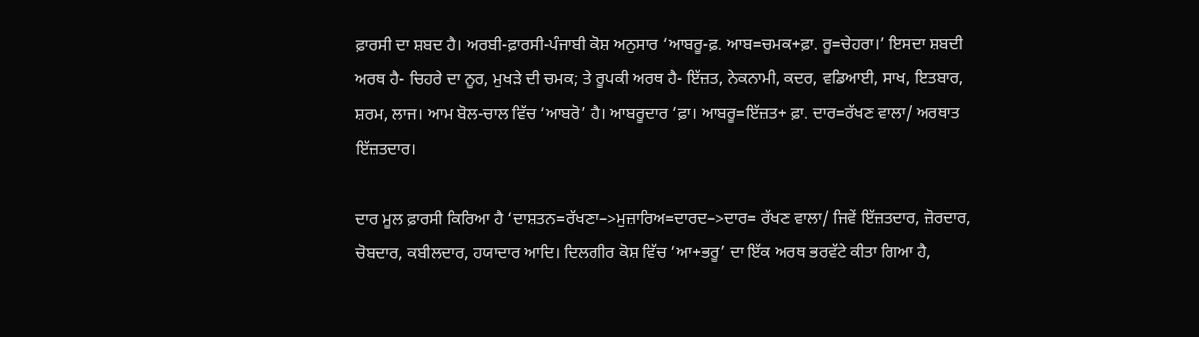ਫ਼ਾਰਸੀ ਦਾ ਸ਼ਬਦ ਹੈ। ਅਰਬੀ-ਫ਼ਾਰਸੀ-ਪੰਜਾਬੀ ਕੋਸ਼ ਅਨੁਸਾਰ ‘ਆਬਰੂ-ਫ਼. ਆਬ=ਚਮਕ+ਫ਼ਾ. ਰੂ=ਚੇਹਰਾ।’ ਇਸਦਾ ਸ਼ਬਦੀ ਅਰਥ ਹੈ- ਚਿਹਰੇ ਦਾ ਨੂਰ, ਮੁਖੜੇ ਦੀ ਚਮਕ; ਤੇ ਰੂਪਕੀ ਅਰਥ ਹੈ- ਇੱਜ਼ਤ, ਨੇਕਨਾਮੀ, ਕਦਰ, ਵਡਿਆਈ, ਸਾਖ, ਇਤਬਾਰ, ਸ਼ਰਮ, ਲਾਜ। ਆਮ ਬੋਲ-ਚਾਲ ਵਿੱਚ ‘ਆਬਰੋ’ ਹੈ। ਆਬਰੂਦਾਰ ‘ਫ਼ਾ। ਆਬਰੂ=ਇੱਜ਼ਤ+ ਫ਼ਾ. ਦਾਰ=ਰੱਖਣ ਵਾਲਾ/ ਅਰਥਾਤ ਇੱਜ਼ਤਦਾਰ।

ਦਾਰ ਮੂਲ ਫ਼ਾਰਸੀ ਕਿਰਿਆ ਹੈ ‘ਦਾਸ਼ਤਨ=ਰੱਖਣਾ–>ਮੁਜ਼ਾਰਿਅ=ਦਾਰਦ–>ਦਾਰ= ਰੱਖਣ ਵਾਲਾ/ ਜਿਵੇਂ ਇੱਜ਼ਤਦਾਰ, ਜ਼ੋਰਦਾਰ, ਚੋਬਦਾਰ, ਕਬੀਲਦਾਰ, ਹਯਾਦਾਰ ਆਦਿ। ਦਿਲਗੀਰ ਕੋਸ਼ ਵਿੱਚ ‘ਆ+ਭਰੂ’ ਦਾ ਇੱਕ ਅਰਥ ਭਰਵੱਟੇ ਕੀਤਾ ਗਿਆ ਹੈ,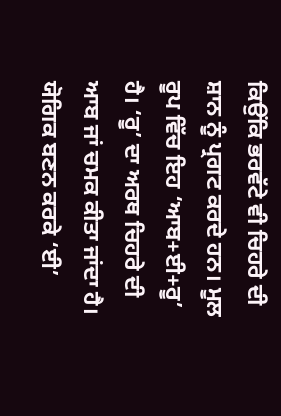ਕਿਉਂਕਿ ਭਰਵੱਟੇ ਵੀ ਚਿਹਰੇ ਦੀ ਸ਼ਾਨ ਨੂੰ ਪ੍ਰਗਟ ਕਰਦੇ ਹਨ। ਮੂਲ ਰੂਪ ਵਿੱਚ ਇਹ ‘ਆਬ+ਈ+ਰੂ’ ਹੈ। ‘ਰੂ’ ਦਾ ਅਰਥ ਚਿਹਰੇ ਦੀ ਆਬ ਜਾਂ ਚਮਕ ਕੀਤਾ ਜਾਂਦਾ ਹੈ। ਯੋਗਿਕ ਬਣਨ ਕਰਕੇ ‘ਈ’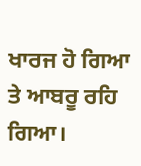ਖਾਰਜ ਹੋ ਗਿਆ ਤੇ ਆਬਰੂ ਰਹਿ ਗਿਆ।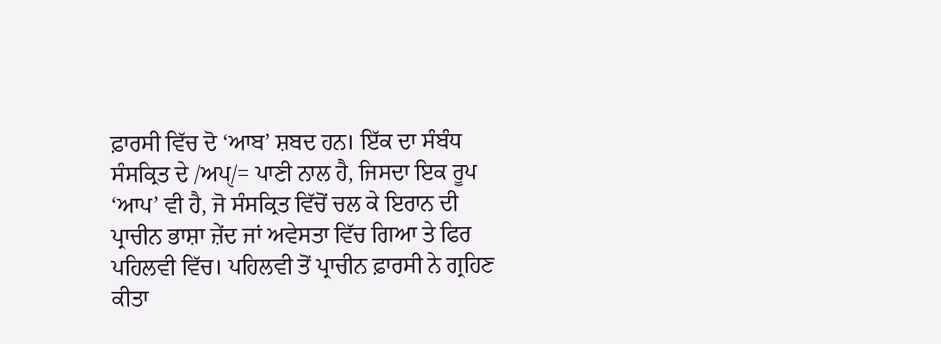ਫ਼ਾਰਸੀ ਵਿੱਚ ਦੋ ‘ਆਬ’ ਸ਼ਬਦ ਹਨ। ਇੱਕ ਦਾ ਸੰਬੰਧ ਸੰਸਕ੍ਰਿਤ ਦੇ /ਅਪੑ/= ਪਾਣੀ ਨਾਲ ਹੈ, ਜਿਸਦਾ ਇਕ ਰੂਪ ‘ਆਪ’ ਵੀ ਹੈ, ਜੋ ਸੰਸਕ੍ਰਿਤ ਵਿੱਚੋਂ ਚਲ ਕੇ ਇਰਾਨ ਦੀ ਪ੍ਰਾਚੀਨ ਭਾਸ਼ਾ ਜ਼ੇਂਦ ਜਾਂ ਅਵੇਸਤਾ ਵਿੱਚ ਗਿਆ ਤੇ ਫਿਰ ਪਹਿਲਵੀ ਵਿੱਚ। ਪਹਿਲਵੀ ਤੋਂ ਪ੍ਰਾਚੀਨ ਫ਼ਾਰਸੀ ਨੇ ਗ੍ਰਹਿਣ ਕੀਤਾ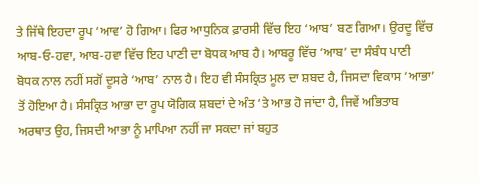ਤੇ ਜਿੱਥੇ ਇਹਦਾ ਰੂਪ ‘ਆਵ’ ਹੋ ਗਿਆ। ਫਿਰ ਆਧੁਨਿਕ ਫ਼ਾਰਸੀ ਵਿੱਚ ਇਹ ‘ਆਬ’ ਬਣ ਗਿਆ। ਉਰਦੂ ਵਿੱਚ ਆਬ-ਓ-ਹਵਾ, ਆਬ-ਹਵਾ ਵਿੱਚ ਇਹ ਪਾਣੀ ਦਾ ਬੋਧਕ ਆਬ ਹੈ। ਆਬਰੂ ਵਿੱਚ ‘ਆਬ’ ਦਾ ਸੰਬੰਧ ਪਾਣੀ ਬੋਧਕ ਨਾਲ ਨਹੀਂ ਸਗੋਂ ਦੂਸਰੇ ‘ਆਬ’ ਨਾਲ ਹੈ। ਇਹ ਵੀ ਸੰਸਕ੍ਰਿਤ ਮੂਲ ਦਾ ਸ਼ਬਦ ਹੈ, ਜਿਸਦਾ ਵਿਕਾਸ ‘ਆਭਾ’ ਤੋਂ ਹੋਇਆ ਹੈ। ਸੰਸਕ੍ਰਿਤ ਆਭਾ ਦਾ ਰੂਪ ਯੋਗਿਕ ਸ਼ਬਦਾਂ ਦੇ ਅੰਤ ‘ਤੇ ਆਭ ਹੋ ਜਾਂਦਾ ਹੈ, ਜਿਵੇਂ ਅਭਿਤਾਬ ਅਰਥਾਤ ਉਹ, ਜਿਸਦੀ ਆਭਾ ਨੂੰ ਮਾਪਿਆ ਨਹੀਂ ਜਾ ਸਕਦਾ ਜਾਂ ਬਹੁਤ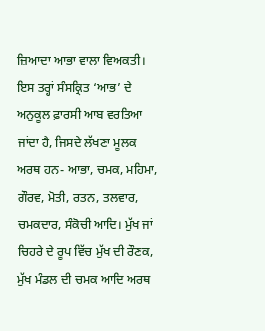ਜ਼ਿਆਦਾ ਆਭਾ ਵਾਲਾ ਵਿਅਕਤੀ।
ਇਸ ਤਰ੍ਹਾਂ ਸੰਸਕ੍ਰਿਤ ‘ਆਭ’ ਦੇ ਅਨੁਕੂਲ ਫ਼ਾਰਸੀ ਆਬ ਵਰਤਿਆ ਜਾਂਦਾ ਹੈ, ਜਿਸਦੇ ਲੱਖਣਾ ਮੂਲਕ ਅਰਥ ਹਨ- ਆਭਾ, ਚਮਕ, ਮਹਿਮਾ, ਗੌਰਵ, ਮੋਤੀ, ਰਤਨ, ਤਲਵਾਰ, ਚਮਕਦਾਰ, ਸੰਕੋਚੀ ਆਦਿ। ਮੁੱਖ ਜਾਂ ਚਿਹਰੇ ਦੇ ਰੂਪ ਵਿੱਚ ਮੁੱਖ ਦੀ ਰੌਣਕ, ਮੁੱਖ ਮੰਡਲ ਦੀ ਚਮਕ ਆਦਿ ਅਰਥ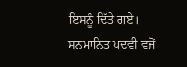ਇਸਨੂੰ ਦਿੱਤੇ ਗਏ। ਸਨਮਾਨਿਤ ਪਦਵੀ ਵਜੋਂ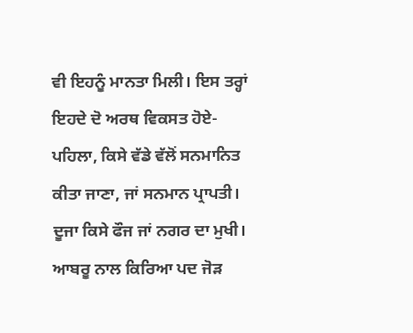ਵੀ ਇਹਨੂੰ ਮਾਨਤਾ ਮਿਲੀ। ਇਸ ਤਰ੍ਹਾਂ ਇਹਦੇ ਦੋ ਅਰਥ ਵਿਕਸਤ ਹੋਏ- ਪਹਿਲਾ, ਕਿਸੇ ਵੱਡੇ ਵੱਲੋਂ ਸਨਮਾਨਿਤ ਕੀਤਾ ਜਾਣਾ, ਜਾਂ ਸਨਮਾਨ ਪ੍ਰਾਪਤੀ। ਦੂਜਾ ਕਿਸੇ ਫੌਜ ਜਾਂ ਨਗਰ ਦਾ ਮੁਖੀ। ਆਬਰੂ ਨਾਲ ਕਿਰਿਆ ਪਦ ਜੋੜ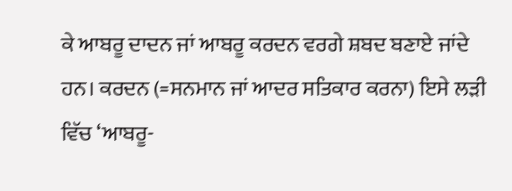ਕੇ ਆਬਰੂ ਦਾਦਨ ਜਾਂ ਆਬਰੂ ਕਰਦਨ ਵਰਗੇ ਸ਼ਬਦ ਬਣਾਏ ਜਾਂਦੇ ਹਨ। ਕਰਦਨ (=ਸਨਮਾਨ ਜਾਂ ਆਦਰ ਸਤਿਕਾਰ ਕਰਨਾ) ਇਸੇ ਲੜੀ ਵਿੱਚ ‘ਆਬਰੂ-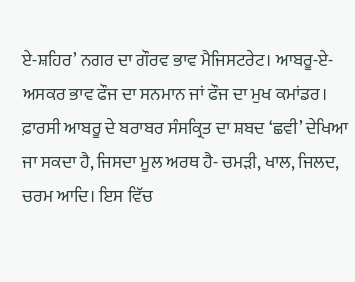ਏ-ਸ਼ਹਿਰ’ ਨਗਰ ਦਾ ਗੌਰਵ ਭਾਵ ਮੈਜਿਸਟਰੇਟ। ਆਬਰੂ-ਏ-ਅਸਕਰ ਭਾਵ ਫੌਜ ਦਾ ਸਨਮਾਨ ਜਾਂ ਫੌਜ ਦਾ ਮੁਖ ਕਮਾਂਡਰ।
ਫ਼ਾਰਸੀ ਆਬਰੂ ਦੇ ਬਰਾਬਰ ਸੰਸਕ੍ਰਿਤ ਦਾ ਸ਼ਬਦ ‘ਛਵੀ’ ਦੇਖਿਆ ਜਾ ਸਕਦਾ ਹੈ, ਜਿਸਦਾ ਮੂਲ ਅਰਥ ਹੈ- ਚਮੜੀ, ਖਾਲ, ਜਿਲਦ, ਚਰਮ ਆਦਿ। ਇਸ ਵਿੱਚ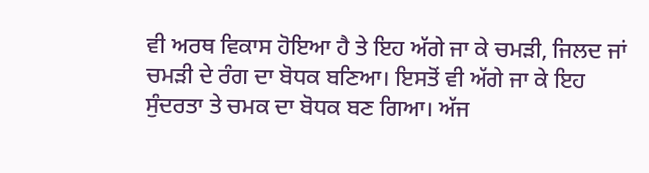ਵੀ ਅਰਥ ਵਿਕਾਸ ਹੋਇਆ ਹੈ ਤੇ ਇਹ ਅੱਗੇ ਜਾ ਕੇ ਚਮੜੀ, ਜਿਲਦ ਜਾਂ ਚਮੜੀ ਦੇ ਰੰਗ ਦਾ ਬੋਧਕ ਬਣਿਆ। ਇਸਤੋਂ ਵੀ ਅੱਗੇ ਜਾ ਕੇ ਇਹ ਸੁੰਦਰਤਾ ਤੇ ਚਮਕ ਦਾ ਬੋਧਕ ਬਣ ਗਿਆ। ਅੱਜ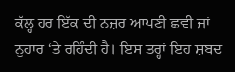ਕੱਲ੍ਹ ਹਰ ਇੱਕ ਦੀ ਨਜ਼ਰ ਆਪਣੀ ਛਵੀ ਜਾਂ ਨੁਹਾਰ ‘ਤੇ ਰਹਿੰਦੀ ਹੈ। ਇਸ ਤਰ੍ਹਾਂ ਇਹ ਸ਼ਬਦ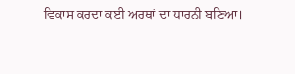ਵਿਕਾਸ ਕਰਦਾ ਕਈ ਅਰਥਾਂ ਦਾ ਧਾਰਨੀ ਬਣਿਆ।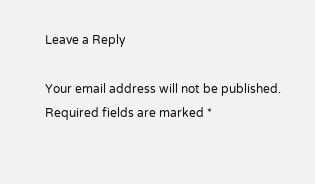Leave a Reply

Your email address will not be published. Required fields are marked *